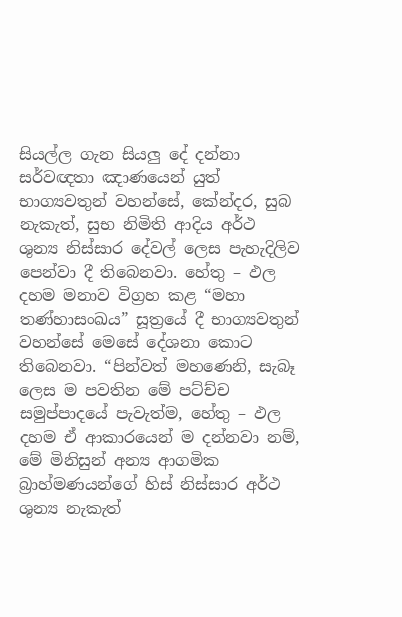සියල්ල ගැන සියලු දේ දන්නා සර්වඥතා ඤාණයෙන් යුත් භාග්‍යවතුන් වහන්සේ, කේන්දර, සුබ නැකැත්, සුභ නිමිති ආදිය අර්ථ ශුන්‍ය නිස්සාර දේවල් ලෙස පැහැදිලිව පෙන්වා දී තිබෙනවා. හේතු – ඵල දහම මනාව විග්‍රහ කළ “මහා තණ්හාසංඛය” සූත්‍රයේ දී භාග්‍යවතුන් වහන්සේ මෙසේ දේශනා කොට තිබෙනවා. “පින්වත් මහණෙනි, සැබෑ ලෙස ම පවතින මේ පට්ච්ච සමුප්පාදයේ පැවැත්ම, හේතු – ඵල දහම ඒ ආකාරයෙන් ම දන්නවා නම්, මේ මිනිසුන් අන්‍ය ආගමික බ්‍රාහ්මණයන්ගේ හිස් නිස්සාර අර්ථ ශුන්‍ය නැකැත්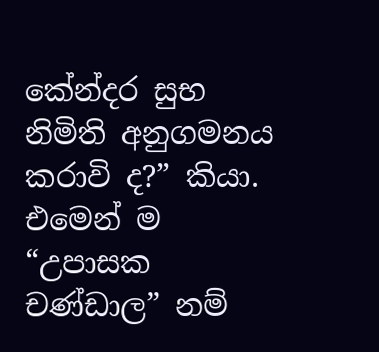කේන්දර සුභ නිමිති අනුගමනය කරාවි ද?” කියා. එමෙන් ම “උපාසක චණ්ඩාල” නම්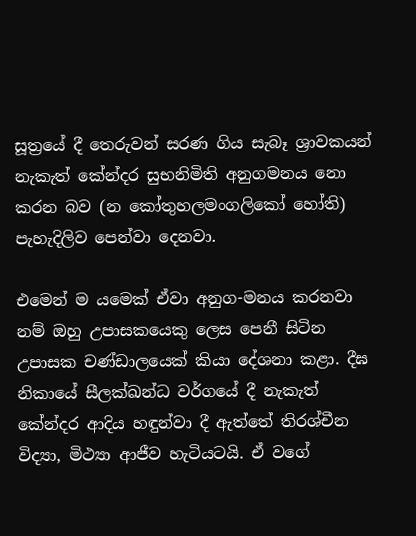සූත්‍රයේ දී තෙරුවන් සරණ ගිය සැබෑ ශ්‍රාවකයන් නැකැත් කේන්දර සුභනිමිති අනුගමනය නො කරන බව (න කෝතුහලමංගලිකෝ හෝති) පැහැදිලිව පෙන්වා දෙනවා.

එමෙන් ම යමෙක් ඒවා අනුග-මනය කරනවා නම් ඔහු උපාසකයෙකු ලෙස පෙනී සිටින උපාසක චණ්ඩාලයෙක් කියා දේශනා කළා. දීඝ නිකායේ සීලක්ඛන්ධ වර්ගයේ දී නැකැත් කේන්දර ආදිය හඳුන්වා දී ඇත්තේ තිරශ්චීන විද්‍යා, මිථ්‍යා ආජීව හැටියටයි. ඒ වගේ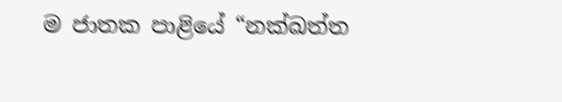ම ජාතක පාළියේ “නක්ඛත්ත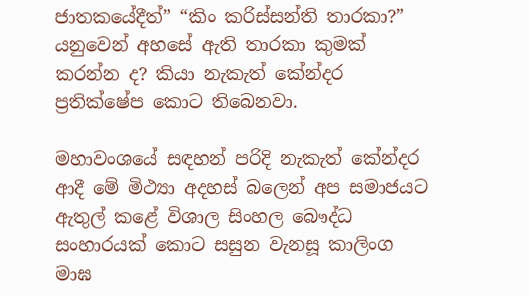ජාතකයේදීත්” “කිං කරිස්සන්ති තාරකා?” යනුවෙන් අහසේ ඇති තාරකා කුමක් කරන්න ද? කියා නැකැත් කේන්දර ප්‍රතික්ෂේප කොට තිබෙනවා.

මහාවංශයේ සඳහන් පරිදි නැකැත් කේන්දර ආදී මේ මිථ්‍යා අදහස් බලෙන් අප සමාජයට ඇතුල් කළේ විශාල සිංහල බෞද්ධ සංහාරයක් කොට සසුන වැනසූ කාලිංග මාඝ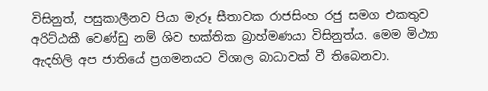විසිනුත්, පසුකාලීනව පියා මැරූ සීතාවක රාජසිංහ රජු සමග එකතුව අරිට්ඨකී වෙණ්ඩු නම් ශිව භක්තික බ්‍රාහ්මණයා විසිනුත්ය. මෙම මිථ්‍යා ඇදහිලි අප ජාතියේ ප්‍රගමනයට විශාල බාධාවක් වී තිබෙනවා.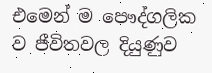එමෙන් ම පෞද්ගලික ව ජීවිතවල දියුණුව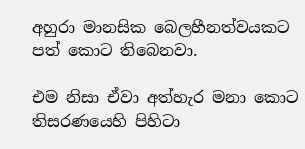අහුරා මානසික බෙලහීනත්වයකට පත් කොට තිබෙනවා.

එම නිසා ඒවා අත්හැර මනා කොට තිසරණයෙහි පිහිටා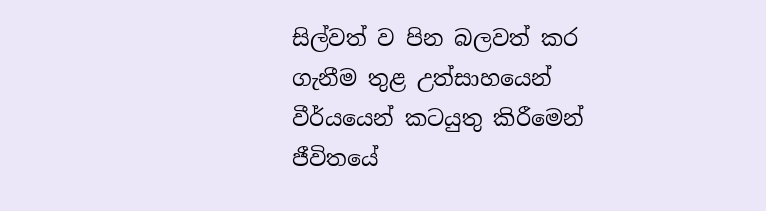සිල්වත් ව පින බලවත් කර ගැනීම තුළ උත්සාහයෙන් වීර්යයෙන් කටයුතු කිරීමෙන් ජීවිතයේ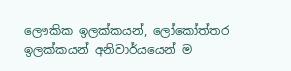ලෞකික ඉලක්කයන්, ලෝකෝත්තර ඉලක්කයන් අනිවාර්යයෙන් ම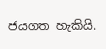ජයගත හැකියි.